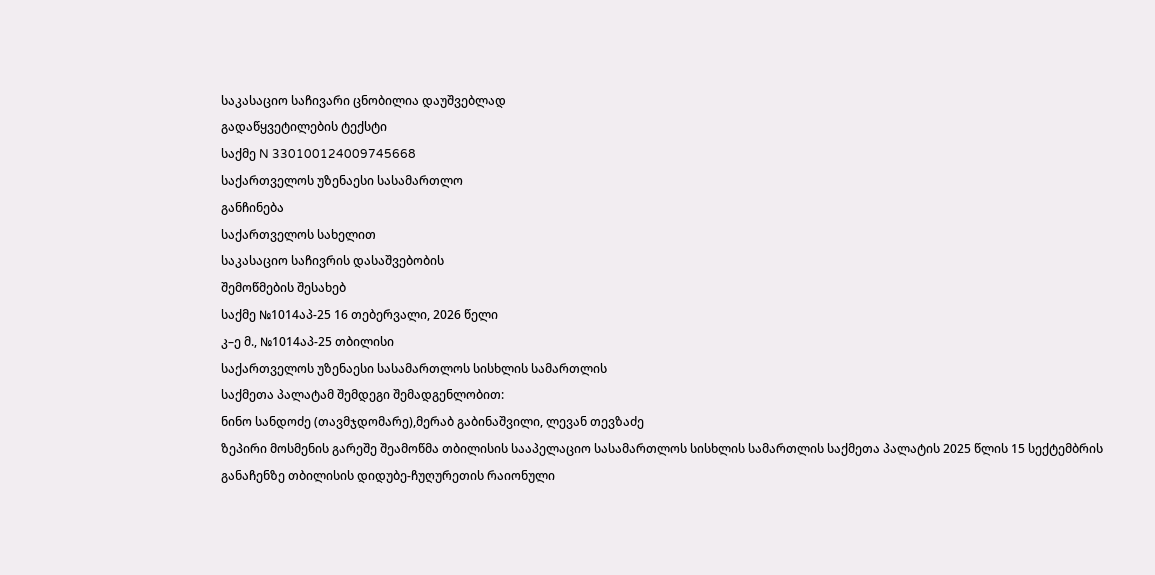საკასაციო საჩივარი ცნობილია დაუშვებლად
გადაწყვეტილების ტექსტი
საქმე N 330100124009745668
საქართველოს უზენაესი სასამართლო
განჩინება
საქართველოს სახელით
საკასაციო საჩივრის დასაშვებობის
შემოწმების შესახებ
საქმე №1014აპ-25 16 თებერვალი, 2026 წელი
კ–ე მ., №1014აპ-25 თბილისი
საქართველოს უზენაესი სასამართლოს სისხლის სამართლის
საქმეთა პალატამ შემდეგი შემადგენლობით:
ნინო სანდოძე (თავმჯდომარე),მერაბ გაბინაშვილი, ლევან თევზაძე
ზეპირი მოსმენის გარეშე შეამოწმა თბილისის სააპელაციო სასამართლოს სისხლის სამართლის საქმეთა პალატის 2025 წლის 15 სექტემბრის განაჩენზე თბილისის დიდუბე-ჩუღურეთის რაიონული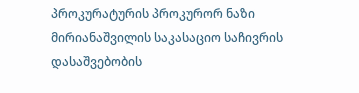პროკურატურის პროკურორ ნაზი მირიანაშვილის საკასაციო საჩივრის დასაშვებობის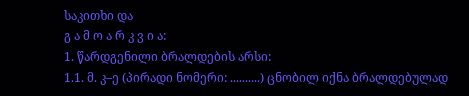საკითხი და
გ ა მ ო ა რ კ ვ ი ა:
1. წარდგენილი ბრალდების არსი:
1.1. მ. კ–ე (პირადი ნომერი: ..........) ცნობილ იქნა ბრალდებულად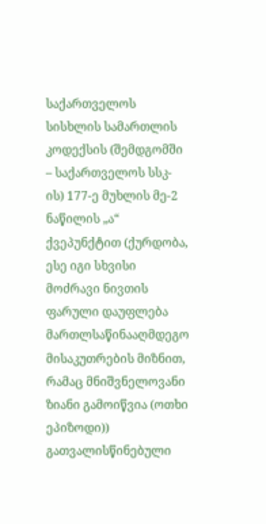საქართველოს სისხლის სამართლის კოდექსის (შემდგომში – საქართველოს სსკ-ის) 177-ე მუხლის მე-2 ნაწილის „ა“ ქვეპუნქტით (ქურდობა, ესე იგი სხვისი მოძრავი ნივთის ფარული დაუფლება მართლსაწინააღმდეგო მისაკუთრების მიზნით, რამაც მნიშვნელოვანი ზიანი გამოიწვია (ოთხი ეპიზოდი)) გათვალისწინებული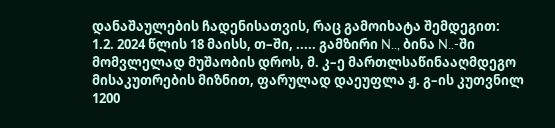დანაშაულების ჩადენისათვის, რაც გამოიხატა შემდეგით:
1.2. 2024 წლის 18 მაისს, თ–ში, ..... გამზირი N.., ბინა N..-ში მომვლელად მუშაობის დროს, მ. კ–ე მართლსაწინააღმდეგო მისაკუთრების მიზნით, ფარულად დაეუფლა ჟ. გ–ის კუთვნილ 1200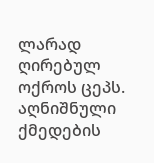ლარად ღირებულ ოქროს ცეპს. აღნიშნული ქმედების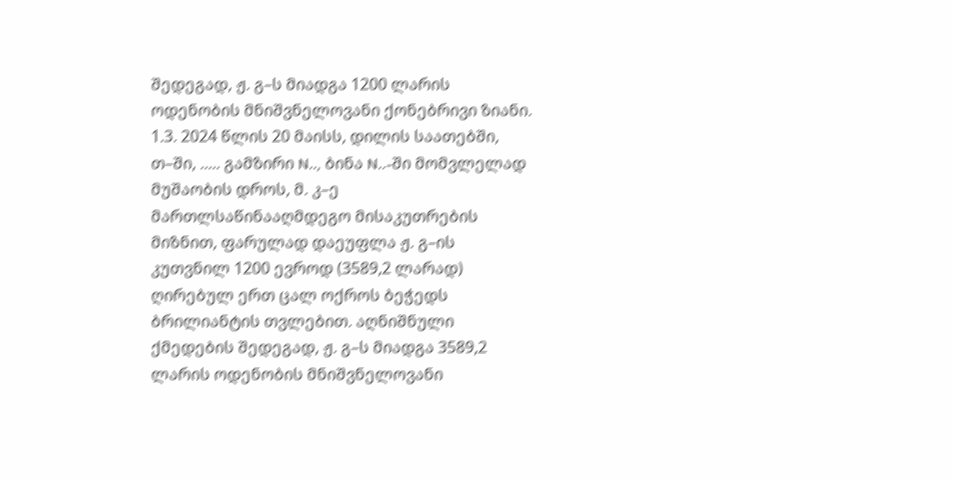შედეგად, ჟ. გ–ს მიადგა 1200 ლარის ოდენობის მნიშვნელოვანი ქონებრივი ზიანი.
1.3. 2024 წლის 20 მაისს, დილის საათებში, თ–ში, ..... გამზირი N.., ბინა N..-ში მომვლელად მუშაობის დროს, მ. კ–ე მართლსაწინააღმდეგო მისაკუთრების მიზნით, ფარულად დაეუფლა ჟ. გ–ის კუთვნილ 1200 ევროდ (3589,2 ლარად) ღირებულ ერთ ცალ ოქროს ბეჭედს ბრილიანტის თვლებით. აღნიშნული ქმედების შედეგად, ჟ. გ–ს მიადგა 3589,2 ლარის ოდენობის მნიშვნელოვანი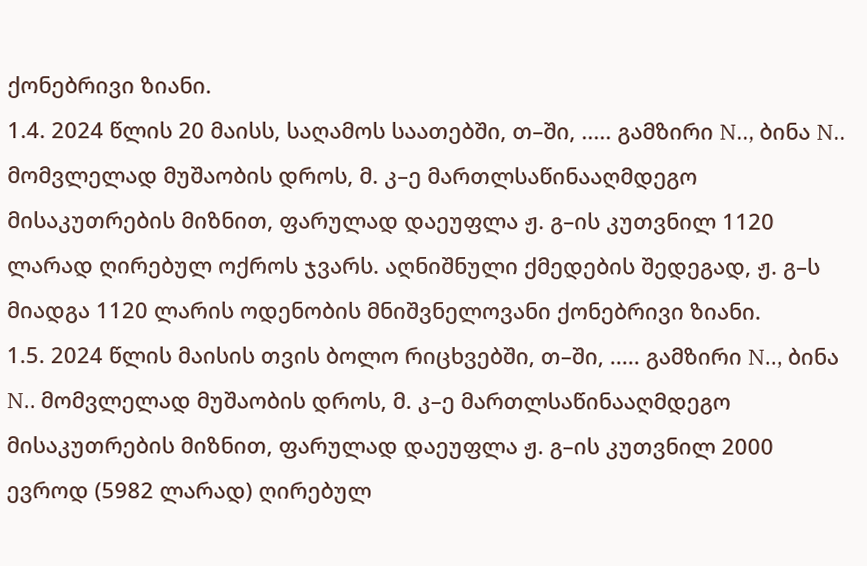ქონებრივი ზიანი.
1.4. 2024 წლის 20 მაისს, საღამოს საათებში, თ–ში, ..... გამზირი N.., ბინა N.. მომვლელად მუშაობის დროს, მ. კ–ე მართლსაწინააღმდეგო მისაკუთრების მიზნით, ფარულად დაეუფლა ჟ. გ–ის კუთვნილ 1120 ლარად ღირებულ ოქროს ჯვარს. აღნიშნული ქმედების შედეგად, ჟ. გ–ს მიადგა 1120 ლარის ოდენობის მნიშვნელოვანი ქონებრივი ზიანი.
1.5. 2024 წლის მაისის თვის ბოლო რიცხვებში, თ–ში, ..... გამზირი N.., ბინა N.. მომვლელად მუშაობის დროს, მ. კ–ე მართლსაწინააღმდეგო მისაკუთრების მიზნით, ფარულად დაეუფლა ჟ. გ–ის კუთვნილ 2000 ევროდ (5982 ლარად) ღირებულ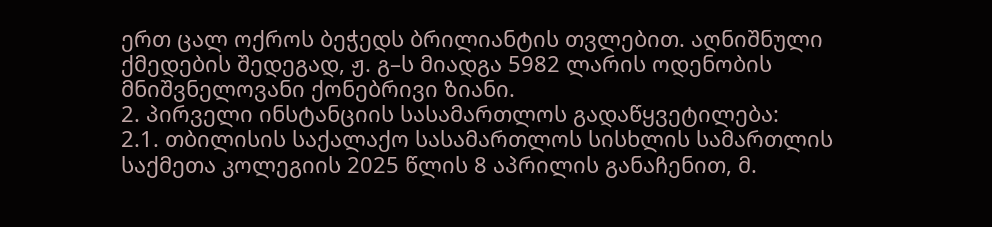ერთ ცალ ოქროს ბეჭედს ბრილიანტის თვლებით. აღნიშნული ქმედების შედეგად, ჟ. გ–ს მიადგა 5982 ლარის ოდენობის მნიშვნელოვანი ქონებრივი ზიანი.
2. პირველი ინსტანციის სასამართლოს გადაწყვეტილება:
2.1. თბილისის საქალაქო სასამართლოს სისხლის სამართლის საქმეთა კოლეგიის 2025 წლის 8 აპრილის განაჩენით, მ.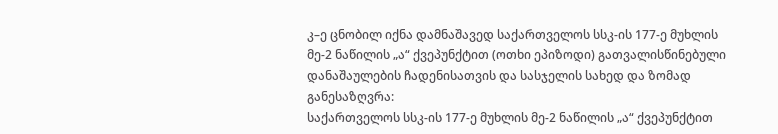კ–ე ცნობილ იქნა დამნაშავედ საქართველოს სსკ-ის 177-ე მუხლის მე-2 ნაწილის „ა“ ქვეპუნქტით (ოთხი ეპიზოდი) გათვალისწინებული დანაშაულების ჩადენისათვის და სასჯელის სახედ და ზომად განესაზღვრა:
საქართველოს სსკ-ის 177-ე მუხლის მე-2 ნაწილის „ა“ ქვეპუნქტით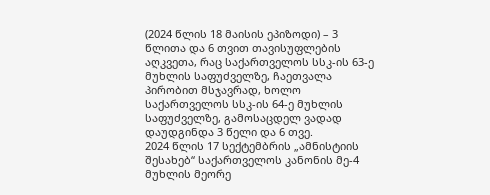(2024 წლის 18 მაისის ეპიზოდი) – 3 წლითა და 6 თვით თავისუფლების აღკვეთა, რაც საქართველოს სსკ-ის 63-ე მუხლის საფუძველზე, ჩაეთვალა პირობით მსჯავრად, ხოლო საქართველოს სსკ-ის 64-ე მუხლის საფუძველზე, გამოსაცდელ ვადად დაუდგინდა 3 წელი და 6 თვე.
2024 წლის 17 სექტემბრის „ამნისტიის შესახებ“ საქართველოს კანონის მე-4 მუხლის მეორე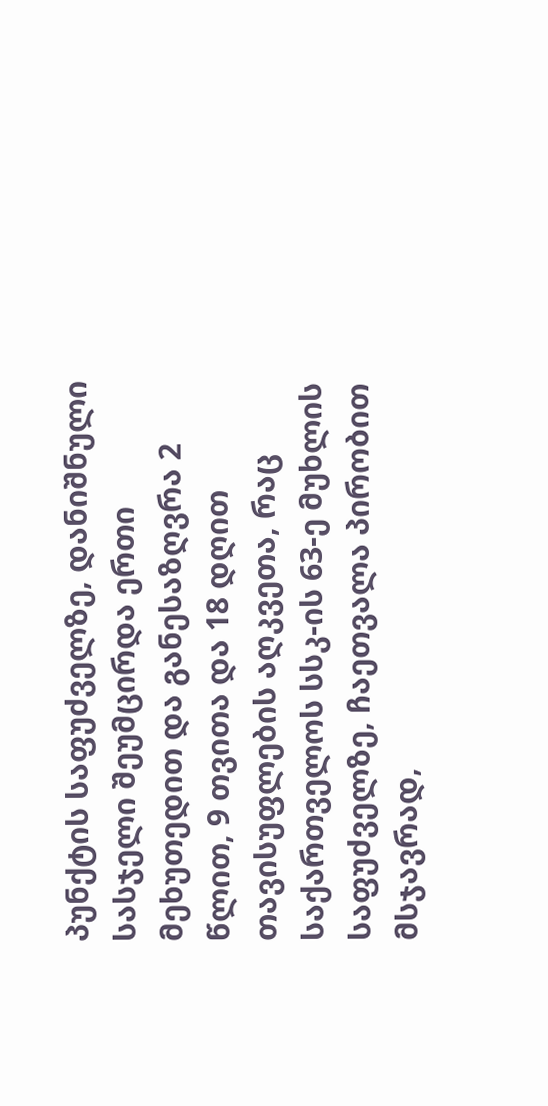პუნქტის საფუძველზე, დანიშნული სასჯელი შეუმცირდა ერთი მეხუთედით და განესაზღვრა 2 წლით, 9 თვითა და 18 დღით თავისუფლების აღკვეთა, რაც საქართველოს სსკ-ის 63-ე მუხლის საფუძველზე, ჩაეთვალა პირობით მსჯავრად,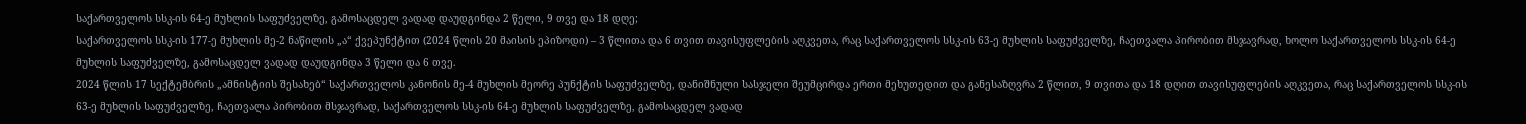საქართველოს სსკ-ის 64-ე მუხლის საფუძველზე, გამოსაცდელ ვადად დაუდგინდა 2 წელი, 9 თვე და 18 დღე;
საქართველოს სსკ-ის 177-ე მუხლის მე-2 ნაწილის „ა“ ქვეპუნქტით (2024 წლის 20 მაისის ეპიზოდი) – 3 წლითა და 6 თვით თავისუფლების აღკვეთა, რაც საქართველოს სსკ-ის 63-ე მუხლის საფუძველზე, ჩაეთვალა პირობით მსჯავრად, ხოლო საქართველოს სსკ-ის 64-ე მუხლის საფუძველზე, გამოსაცდელ ვადად დაუდგინდა 3 წელი და 6 თვე.
2024 წლის 17 სექტემბრის „ამნისტიის შესახებ“ საქართველოს კანონის მე-4 მუხლის მეორე პუნქტის საფუძველზე, დანიშნული სასჯელი შეუმცირდა ერთი მეხუთედით და განესაზღვრა 2 წლით, 9 თვითა და 18 დღით თავისუფლების აღკვეთა, რაც საქართველოს სსკ-ის 63-ე მუხლის საფუძველზე, ჩაეთვალა პირობით მსჯავრად, საქართველოს სსკ-ის 64-ე მუხლის საფუძველზე, გამოსაცდელ ვადად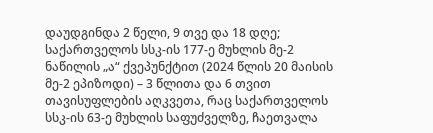დაუდგინდა 2 წელი, 9 თვე და 18 დღე;
საქართველოს სსკ-ის 177-ე მუხლის მე-2 ნაწილის „ა“ ქვეპუნქტით (2024 წლის 20 მაისის მე-2 ეპიზოდი) – 3 წლითა და 6 თვით თავისუფლების აღკვეთა, რაც საქართველოს სსკ-ის 63-ე მუხლის საფუძველზე, ჩაეთვალა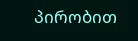პირობით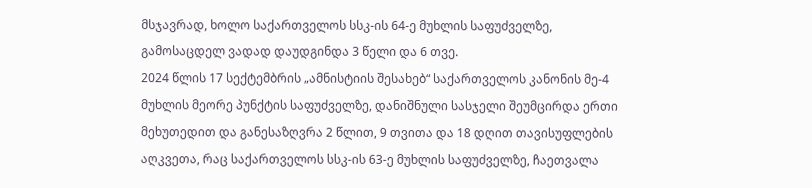მსჯავრად, ხოლო საქართველოს სსკ-ის 64-ე მუხლის საფუძველზე, გამოსაცდელ ვადად დაუდგინდა 3 წელი და 6 თვე.
2024 წლის 17 სექტემბრის „ამნისტიის შესახებ“ საქართველოს კანონის მე-4 მუხლის მეორე პუნქტის საფუძველზე, დანიშნული სასჯელი შეუმცირდა ერთი მეხუთედით და განესაზღვრა 2 წლით, 9 თვითა და 18 დღით თავისუფლების აღკვეთა, რაც საქართველოს სსკ-ის 63-ე მუხლის საფუძველზე, ჩაეთვალა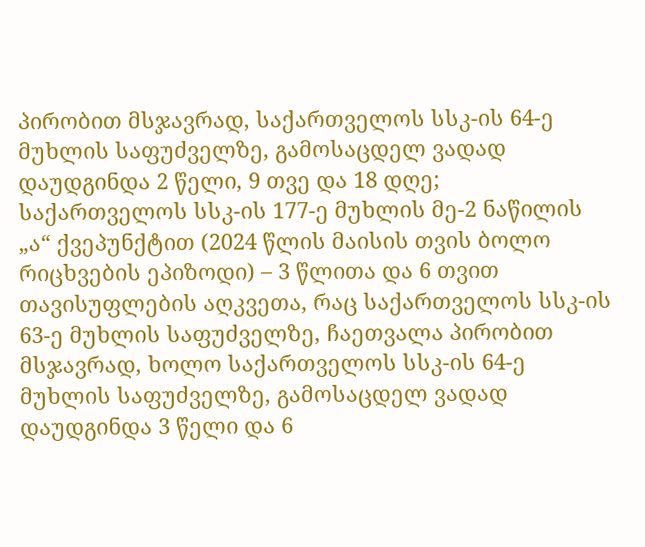პირობით მსჯავრად, საქართველოს სსკ-ის 64-ე მუხლის საფუძველზე, გამოსაცდელ ვადად დაუდგინდა 2 წელი, 9 თვე და 18 დღე;
საქართველოს სსკ-ის 177-ე მუხლის მე-2 ნაწილის „ა“ ქვეპუნქტით (2024 წლის მაისის თვის ბოლო რიცხვების ეპიზოდი) – 3 წლითა და 6 თვით თავისუფლების აღკვეთა, რაც საქართველოს სსკ-ის 63-ე მუხლის საფუძველზე, ჩაეთვალა პირობით მსჯავრად, ხოლო საქართველოს სსკ-ის 64-ე მუხლის საფუძველზე, გამოსაცდელ ვადად დაუდგინდა 3 წელი და 6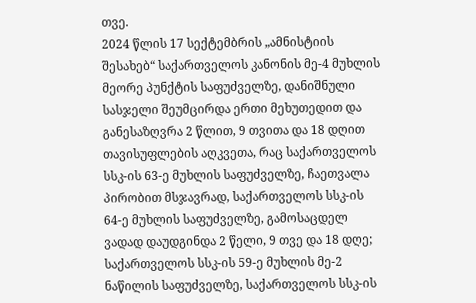თვე.
2024 წლის 17 სექტემბრის „ამნისტიის შესახებ“ საქართველოს კანონის მე-4 მუხლის მეორე პუნქტის საფუძველზე, დანიშნული სასჯელი შეუმცირდა ერთი მეხუთედით და განესაზღვრა 2 წლით, 9 თვითა და 18 დღით თავისუფლების აღკვეთა, რაც საქართველოს სსკ-ის 63-ე მუხლის საფუძველზე, ჩაეთვალა პირობით მსჯავრად, საქართველოს სსკ-ის 64-ე მუხლის საფუძველზე, გამოსაცდელ ვადად დაუდგინდა 2 წელი, 9 თვე და 18 დღე;
საქართველოს სსკ-ის 59-ე მუხლის მე-2 ნაწილის საფუძველზე, საქართველოს სსკ-ის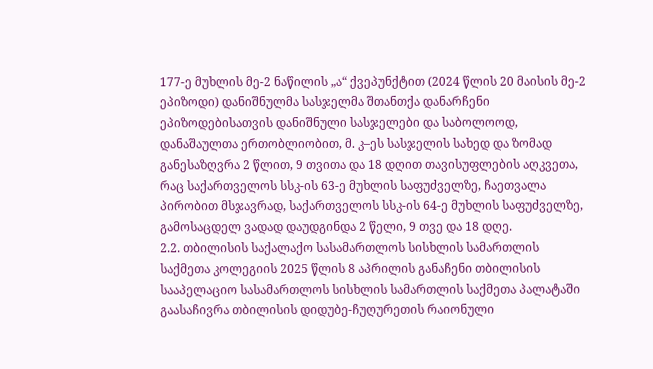177-ე მუხლის მე-2 ნაწილის „ა“ ქვეპუნქტით (2024 წლის 20 მაისის მე-2 ეპიზოდი) დანიშნულმა სასჯელმა შთანთქა დანარჩენი ეპიზოდებისათვის დანიშნული სასჯელები და საბოლოოდ, დანაშაულთა ერთობლიობით, მ. კ–ეს სასჯელის სახედ და ზომად განესაზღვრა 2 წლით, 9 თვითა და 18 დღით თავისუფლების აღკვეთა, რაც საქართველოს სსკ-ის 63-ე მუხლის საფუძველზე, ჩაეთვალა პირობით მსჯავრად, საქართველოს სსკ-ის 64-ე მუხლის საფუძველზე, გამოსაცდელ ვადად დაუდგინდა 2 წელი, 9 თვე და 18 დღე.
2.2. თბილისის საქალაქო სასამართლოს სისხლის სამართლის საქმეთა კოლეგიის 2025 წლის 8 აპრილის განაჩენი თბილისის სააპელაციო სასამართლოს სისხლის სამართლის საქმეთა პალატაში გაასაჩივრა თბილისის დიდუბე-ჩუღურეთის რაიონული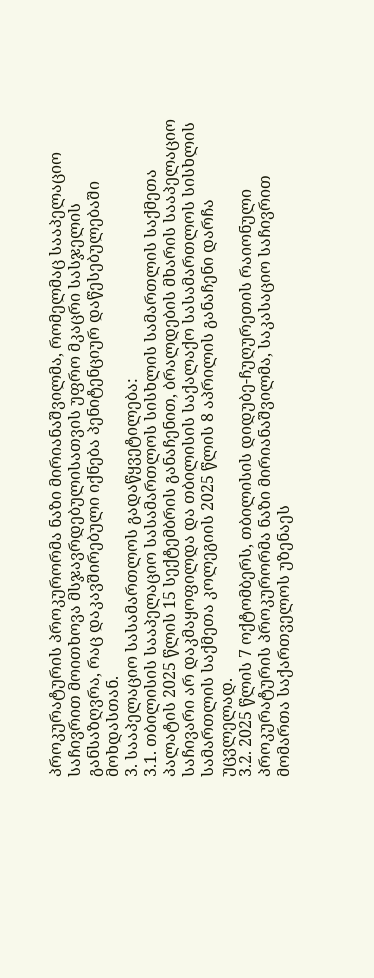პროკურატურის პროკურორმა ნაზი მირიანაშვილმა, რომელმაც სააპელაციო საჩივრით მოითხოვა მსჯავრდებულისათვის უფრო მკაცრი სასჯელის განსაზღვრა, რაც დაკავშირებული იქნება პენიტენციურ დაწესებულებაში მოხდასთან.
3. სააპელაციო სასამართლოს გადაწყვეტილება:
3.1. თბილისის სააპელაციო სასამართლოს სისხლის სამართლის საქმეთა პალატის 2025 წლის 15 სექტემბრის განაჩენით, ბრალდების მხარის სააპელაციო საჩივარი არ დაკმაყოფილდა და თბილისის საქალაქო სასამართლოს სისხლის სამართლის საქმეთა კოლეგიის 2025 წლის 8 აპრილის განაჩენი დარჩა უცვლელად.
3.2. 2025 წლის 7 ოქტომბერს, თბილისის დიდუბე-ჩუღურეთის რაიონული პროკურატურის პროკურორმა ნაზი მირიანაშვილმა, საკასაციო საჩივრით მომართა საქართველოს უზენაეს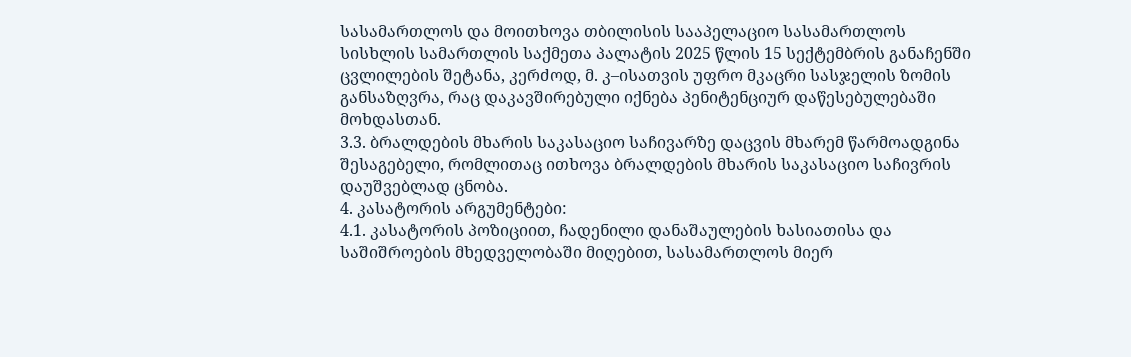სასამართლოს და მოითხოვა თბილისის სააპელაციო სასამართლოს სისხლის სამართლის საქმეთა პალატის 2025 წლის 15 სექტემბრის განაჩენში ცვლილების შეტანა, კერძოდ, მ. კ–ისათვის უფრო მკაცრი სასჯელის ზომის განსაზღვრა, რაც დაკავშირებული იქნება პენიტენციურ დაწესებულებაში მოხდასთან.
3.3. ბრალდების მხარის საკასაციო საჩივარზე დაცვის მხარემ წარმოადგინა შესაგებელი, რომლითაც ითხოვა ბრალდების მხარის საკასაციო საჩივრის დაუშვებლად ცნობა.
4. კასატორის არგუმენტები:
4.1. კასატორის პოზიციით, ჩადენილი დანაშაულების ხასიათისა და საშიშროების მხედველობაში მიღებით, სასამართლოს მიერ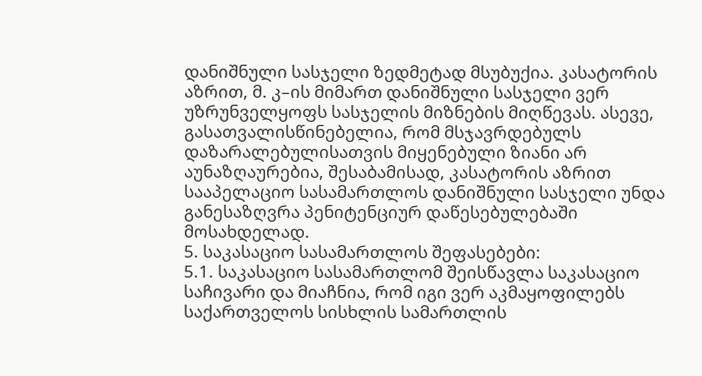დანიშნული სასჯელი ზედმეტად მსუბუქია. კასატორის აზრით, მ. კ–ის მიმართ დანიშნული სასჯელი ვერ უზრუნველყოფს სასჯელის მიზნების მიღწევას. ასევე, გასათვალისწინებელია, რომ მსჯავრდებულს დაზარალებულისათვის მიყენებული ზიანი არ აუნაზღაურებია, შესაბამისად, კასატორის აზრით სააპელაციო სასამართლოს დანიშნული სასჯელი უნდა განესაზღვრა პენიტენციურ დაწესებულებაში მოსახდელად.
5. საკასაციო სასამართლოს შეფასებები:
5.1. საკასაციო სასამართლომ შეისწავლა საკასაციო საჩივარი და მიაჩნია, რომ იგი ვერ აკმაყოფილებს საქართველოს სისხლის სამართლის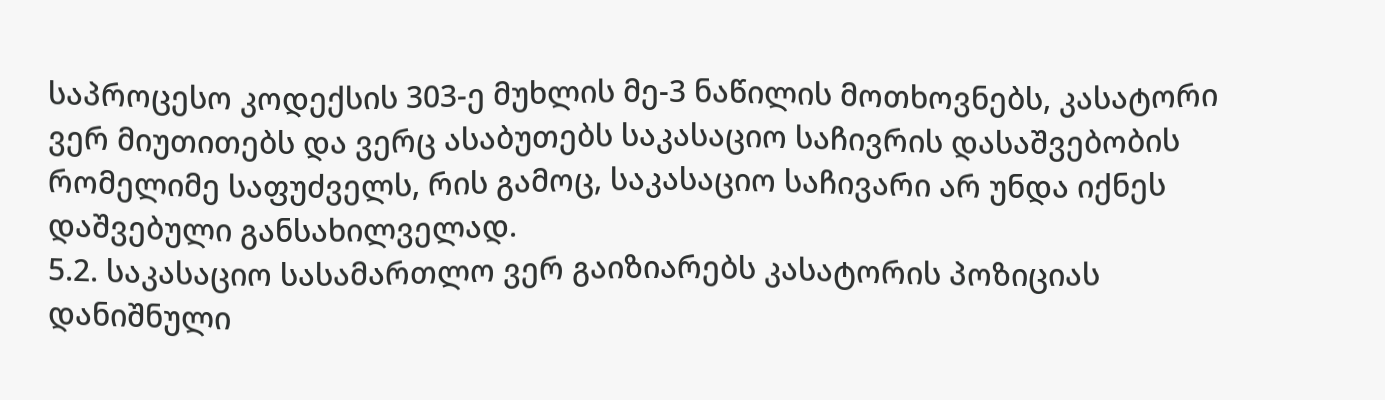საპროცესო კოდექსის 303-ე მუხლის მე-3 ნაწილის მოთხოვნებს, კასატორი ვერ მიუთითებს და ვერც ასაბუთებს საკასაციო საჩივრის დასაშვებობის რომელიმე საფუძველს, რის გამოც, საკასაციო საჩივარი არ უნდა იქნეს დაშვებული განსახილველად.
5.2. საკასაციო სასამართლო ვერ გაიზიარებს კასატორის პოზიციას დანიშნული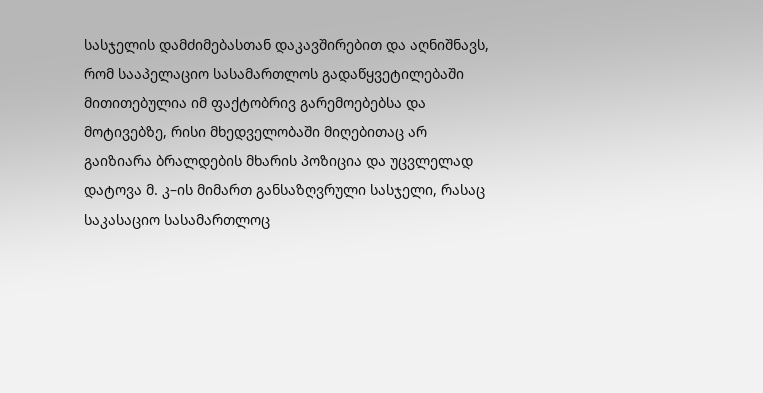სასჯელის დამძიმებასთან დაკავშირებით და აღნიშნავს, რომ სააპელაციო სასამართლოს გადაწყვეტილებაში მითითებულია იმ ფაქტობრივ გარემოებებსა და მოტივებზე, რისი მხედველობაში მიღებითაც არ გაიზიარა ბრალდების მხარის პოზიცია და უცვლელად დატოვა მ. კ–ის მიმართ განსაზღვრული სასჯელი, რასაც საკასაციო სასამართლოც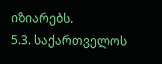იზიარებს.
5.3. საქართველოს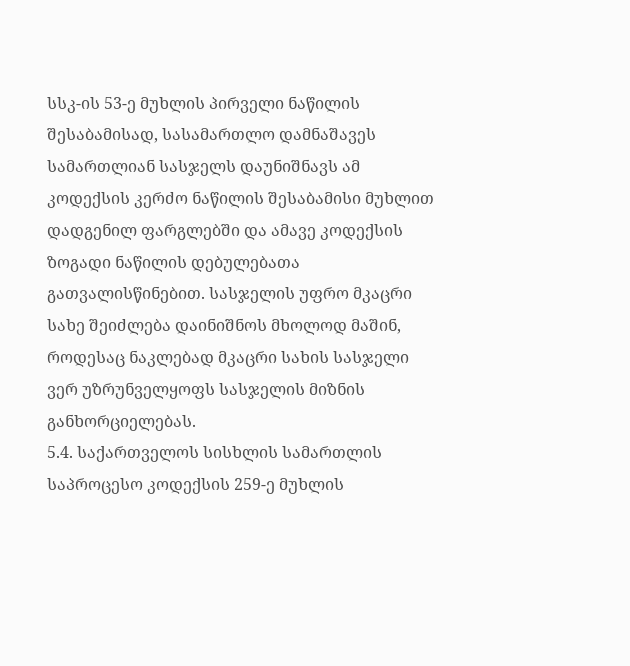სსკ-ის 53-ე მუხლის პირველი ნაწილის შესაბამისად, სასამართლო დამნაშავეს სამართლიან სასჯელს დაუნიშნავს ამ კოდექსის კერძო ნაწილის შესაბამისი მუხლით დადგენილ ფარგლებში და ამავე კოდექსის ზოგადი ნაწილის დებულებათა გათვალისწინებით. სასჯელის უფრო მკაცრი სახე შეიძლება დაინიშნოს მხოლოდ მაშინ, როდესაც ნაკლებად მკაცრი სახის სასჯელი ვერ უზრუნველყოფს სასჯელის მიზნის განხორციელებას.
5.4. საქართველოს სისხლის სამართლის საპროცესო კოდექსის 259-ე მუხლის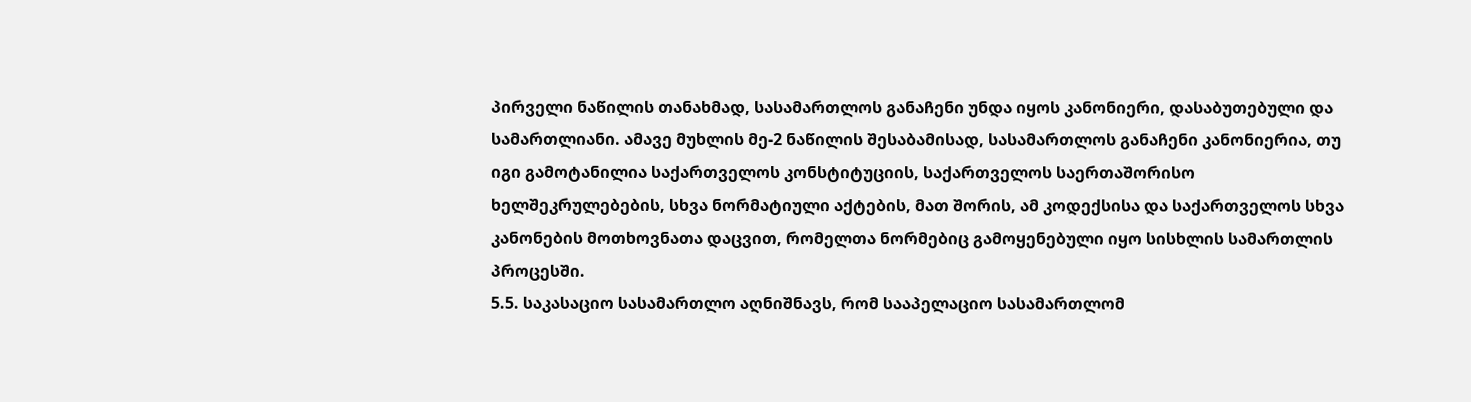პირველი ნაწილის თანახმად, სასამართლოს განაჩენი უნდა იყოს კანონიერი, დასაბუთებული და სამართლიანი. ამავე მუხლის მე-2 ნაწილის შესაბამისად, სასამართლოს განაჩენი კანონიერია, თუ იგი გამოტანილია საქართველოს კონსტიტუციის, საქართველოს საერთაშორისო ხელშეკრულებების, სხვა ნორმატიული აქტების, მათ შორის, ამ კოდექსისა და საქართველოს სხვა კანონების მოთხოვნათა დაცვით, რომელთა ნორმებიც გამოყენებული იყო სისხლის სამართლის პროცესში.
5.5. საკასაციო სასამართლო აღნიშნავს, რომ სააპელაციო სასამართლომ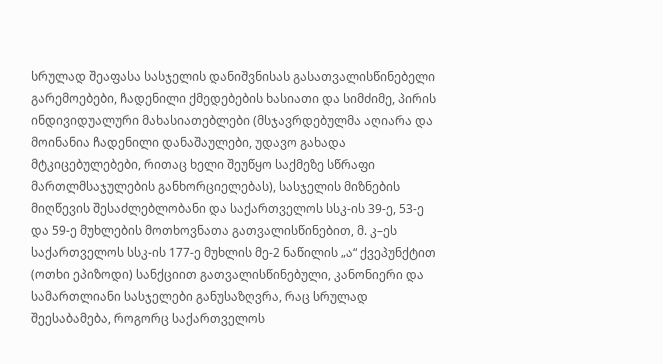სრულად შეაფასა სასჯელის დანიშვნისას გასათვალისწინებელი გარემოებები, ჩადენილი ქმედებების ხასიათი და სიმძიმე, პირის ინდივიდუალური მახასიათებლები (მსჯავრდებულმა აღიარა და მოინანია ჩადენილი დანაშაულები, უდავო გახადა მტკიცებულებები, რითაც ხელი შეუწყო საქმეზე სწრაფი მართლმსაჯულების განხორციელებას), სასჯელის მიზნების მიღწევის შესაძლებლობანი და საქართველოს სსკ-ის 39-ე, 53-ე და 59-ე მუხლების მოთხოვნათა გათვალისწინებით, მ. კ–ეს საქართველოს სსკ-ის 177-ე მუხლის მე-2 ნაწილის „ა“ ქვეპუნქტით (ოთხი ეპიზოდი) სანქციით გათვალისწინებული, კანონიერი და სამართლიანი სასჯელები განუსაზღვრა, რაც სრულად შეესაბამება, როგორც საქართველოს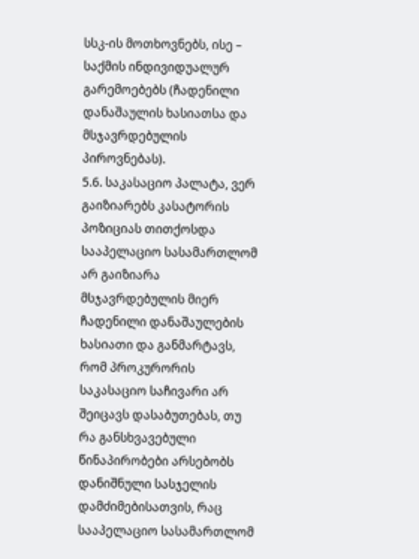სსკ-ის მოთხოვნებს, ისე – საქმის ინდივიდუალურ გარემოებებს (ჩადენილი დანაშაულის ხასიათსა და მსჯავრდებულის პიროვნებას).
5.6. საკასაციო პალატა, ვერ გაიზიარებს კასატორის პოზიციას თითქოსდა სააპელაციო სასამართლომ არ გაიზიარა მსჯავრდებულის მიერ ჩადენილი დანაშაულების ხასიათი და განმარტავს, რომ პროკურორის საკასაციო საჩივარი არ შეიცავს დასაბუთებას, თუ რა განსხვავებული წინაპირობები არსებობს დანიშნული სასჯელის დამძიმებისათვის, რაც სააპელაციო სასამართლომ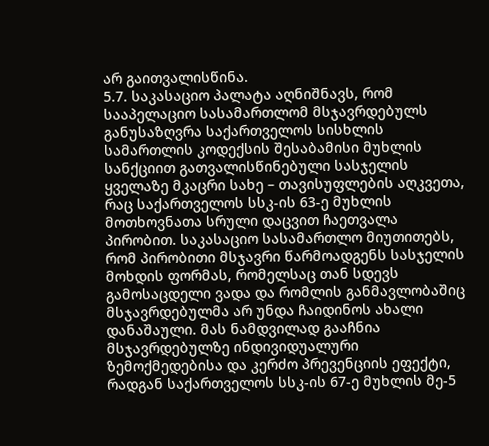არ გაითვალისწინა.
5.7. საკასაციო პალატა აღნიშნავს, რომ სააპელაციო სასამართლომ მსჯავრდებულს განუსაზღვრა საქართველოს სისხლის სამართლის კოდექსის შესაბამისი მუხლის სანქციით გათვალისწინებული სასჯელის ყველაზე მკაცრი სახე – თავისუფლების აღკვეთა, რაც საქართველოს სსკ-ის 63-ე მუხლის მოთხოვნათა სრული დაცვით ჩაეთვალა პირობით. საკასაციო სასამართლო მიუთითებს, რომ პირობითი მსჯავრი წარმოადგენს სასჯელის მოხდის ფორმას, რომელსაც თან სდევს გამოსაცდელი ვადა და რომლის განმავლობაშიც მსჯავრდებულმა არ უნდა ჩაიდინოს ახალი დანაშაული. მას ნამდვილად გააჩნია მსჯავრდებულზე ინდივიდუალური ზემოქმედებისა და კერძო პრევენციის ეფექტი, რადგან საქართველოს სსკ-ის 67-ე მუხლის მე-5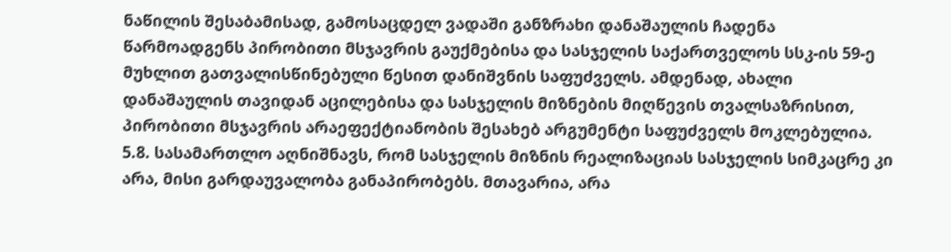ნაწილის შესაბამისად, გამოსაცდელ ვადაში განზრახი დანაშაულის ჩადენა წარმოადგენს პირობითი მსჯავრის გაუქმებისა და სასჯელის საქართველოს სსკ-ის 59-ე მუხლით გათვალისწინებული წესით დანიშვნის საფუძველს. ამდენად, ახალი დანაშაულის თავიდან აცილებისა და სასჯელის მიზნების მიღწევის თვალსაზრისით, პირობითი მსჯავრის არაეფექტიანობის შესახებ არგუმენტი საფუძველს მოკლებულია.
5.8. სასამართლო აღნიშნავს, რომ სასჯელის მიზნის რეალიზაციას სასჯელის სიმკაცრე კი არა, მისი გარდაუვალობა განაპირობებს. მთავარია, არა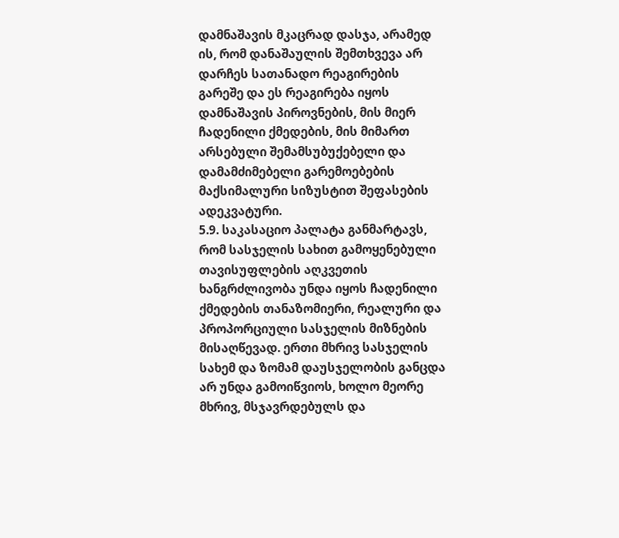დამნაშავის მკაცრად დასჯა, არამედ ის, რომ დანაშაულის შემთხვევა არ დარჩეს სათანადო რეაგირების გარეშე და ეს რეაგირება იყოს დამნაშავის პიროვნების, მის მიერ ჩადენილი ქმედების, მის მიმართ არსებული შემამსუბუქებელი და დამამძიმებელი გარემოებების მაქსიმალური სიზუსტით შეფასების ადეკვატური.
5.9. საკასაციო პალატა განმარტავს, რომ სასჯელის სახით გამოყენებული თავისუფლების აღკვეთის ხანგრძლივობა უნდა იყოს ჩადენილი ქმედების თანაზომიერი, რეალური და პროპორციული სასჯელის მიზნების მისაღწევად. ერთი მხრივ სასჯელის სახემ და ზომამ დაუსჯელობის განცდა არ უნდა გამოიწვიოს, ხოლო მეორე მხრივ, მსჯავრდებულს და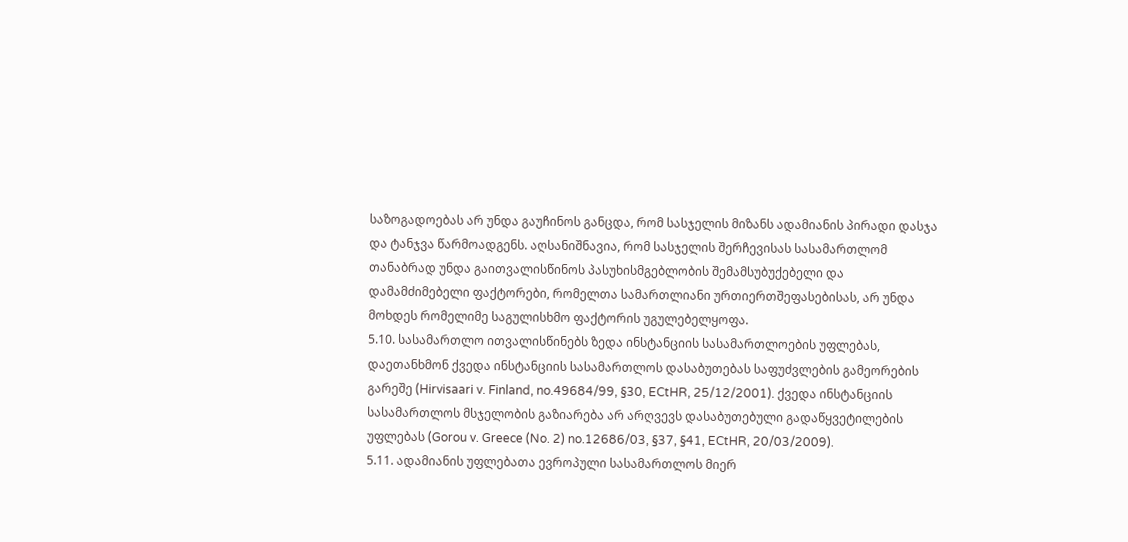საზოგადოებას არ უნდა გაუჩინოს განცდა, რომ სასჯელის მიზანს ადამიანის პირადი დასჯა და ტანჯვა წარმოადგენს. აღსანიშნავია, რომ სასჯელის შერჩევისას სასამართლომ თანაბრად უნდა გაითვალისწინოს პასუხისმგებლობის შემამსუბუქებელი და დამამძიმებელი ფაქტორები, რომელთა სამართლიანი ურთიერთშეფასებისას, არ უნდა მოხდეს რომელიმე საგულისხმო ფაქტორის უგულებელყოფა.
5.10. სასამართლო ითვალისწინებს ზედა ინსტანციის სასამართლოების უფლებას, დაეთანხმონ ქვედა ინსტანციის სასამართლოს დასაბუთებას საფუძვლების გამეორების გარეშე (Hirvisaari v. Finland, no.49684/99, §30, ECtHR, 25/12/2001). ქვედა ინსტანციის სასამართლოს მსჯელობის გაზიარება არ არღვევს დასაბუთებული გადაწყვეტილების უფლებას (Gorou v. Greece (No. 2) no.12686/03, §37, §41, ECtHR, 20/03/2009).
5.11. ადამიანის უფლებათა ევროპული სასამართლოს მიერ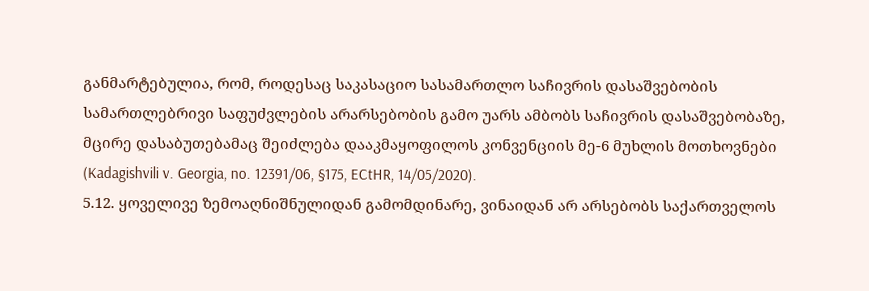განმარტებულია, რომ, როდესაც საკასაციო სასამართლო საჩივრის დასაშვებობის სამართლებრივი საფუძვლების არარსებობის გამო უარს ამბობს საჩივრის დასაშვებობაზე, მცირე დასაბუთებამაც შეიძლება დააკმაყოფილოს კონვენციის მე-6 მუხლის მოთხოვნები (Kadagishvili v. Georgia, no. 12391/06, §175, ECtHR, 14/05/2020).
5.12. ყოველივე ზემოაღნიშნულიდან გამომდინარე, ვინაიდან არ არსებობს საქართველოს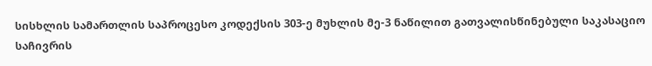სისხლის სამართლის საპროცესო კოდექსის 303-ე მუხლის მე-3 ნაწილით გათვალისწინებული საკასაციო საჩივრის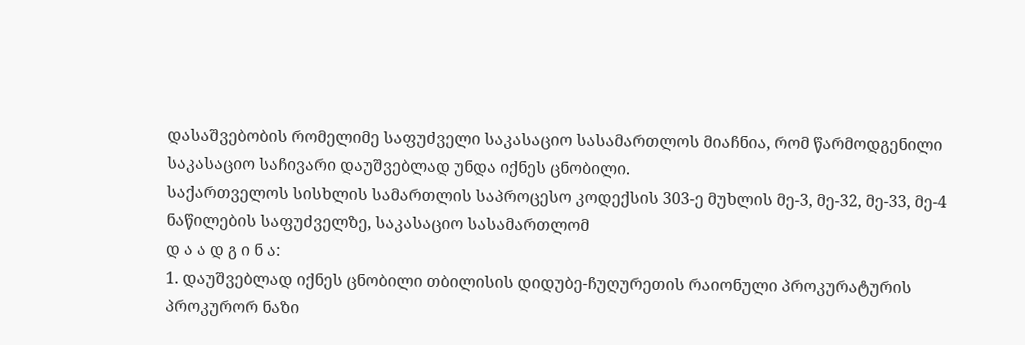დასაშვებობის რომელიმე საფუძველი საკასაციო სასამართლოს მიაჩნია, რომ წარმოდგენილი საკასაციო საჩივარი დაუშვებლად უნდა იქნეს ცნობილი.
საქართველოს სისხლის სამართლის საპროცესო კოდექსის 303-ე მუხლის მე-3, მე-32, მე-33, მე-4 ნაწილების საფუძველზე, საკასაციო სასამართლომ
დ ა ა დ გ ი ნ ა:
1. დაუშვებლად იქნეს ცნობილი თბილისის დიდუბე-ჩუღურეთის რაიონული პროკურატურის პროკურორ ნაზი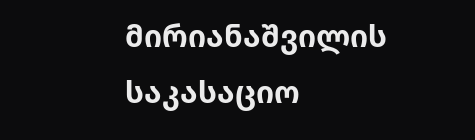მირიანაშვილის საკასაციო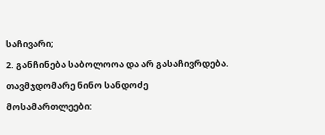საჩივარი;
2. განჩინება საბოლოოა და არ გასაჩივრდება.
თავმჯდომარე ნინო სანდოძე
მოსამართლეები: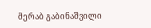მერაბ გაბინაშვილი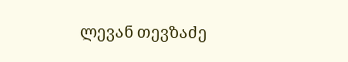ლევან თევზაძე